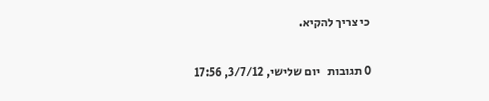כי צריך להקיא.

0 תגובות   יום שלישי, 3/7/12, 17:56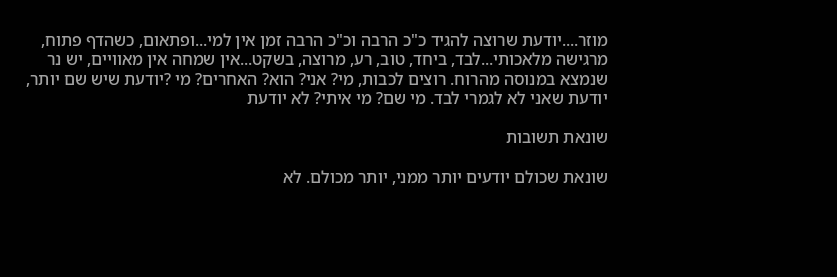מוזר....יודעת שרוצה להגיד כ"כ הרבה וכ"כ הרבה זמן אין למי...ופתאום, כשהדף פתוח, מרגישה מלאכותי...לבד, ביחד, טוב, רע, מרוצה, בשקט...אין שמחה אין מאוויים, יש נר שנמצא במנוסה מהרוח. רוצים לכבות, מי? אני? הוא? האחרים? מי ?יודעת שיש שם יותר, יודעת שאני לא לגמרי לבד. מי שם? מי איתי? לא יודעת

שונאת תשובות

שונאת שכולם יודעים יותר ממני, יותר מכולם. לא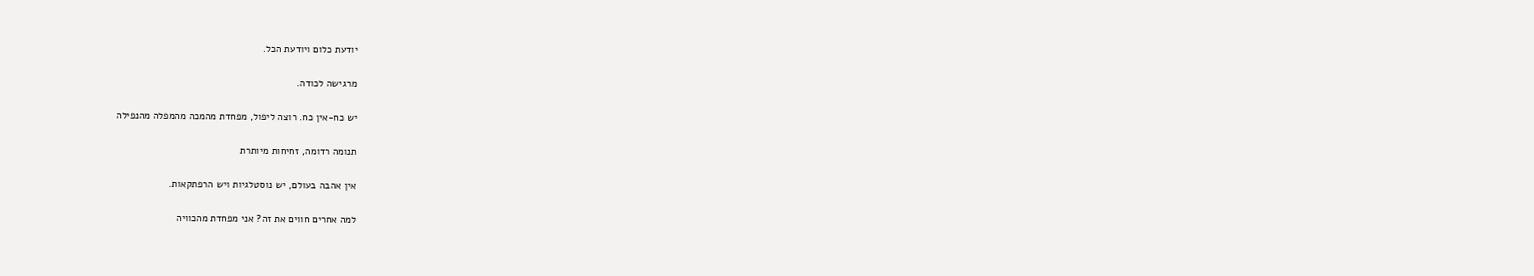יודעת כלום ויודעת הכל.

מרגישה לכודה.

יש כח-אין כח. רוצה ליפול, מפחדת מהמכה מהמפלה מהנפילה

תנומה רדומה, זחיחות מיותרת

אין אהבה בעולם, יש נוסטלגיות ויש הרפתקאות.

למה אחרים חווים את זה? אני מפחדת מהכוויה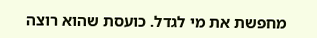מחפשת את מי לגדל. כועסת שהוא רוצה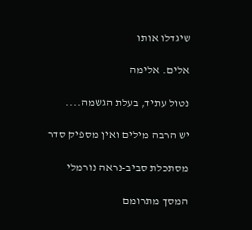שיגדלו אותו

אלים. אלימה

נטול עתיד, בעלת הגשמה....

יש הרבה מילים ואין מספיק סדר

מסתכלת סביב-נראה נורמלי

המסך מתרומם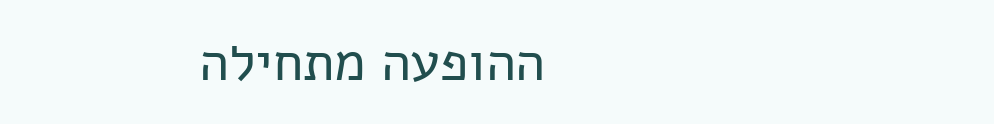ההופעה מתחילה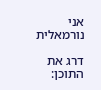אני נורמאלית

דרג את התוכן: